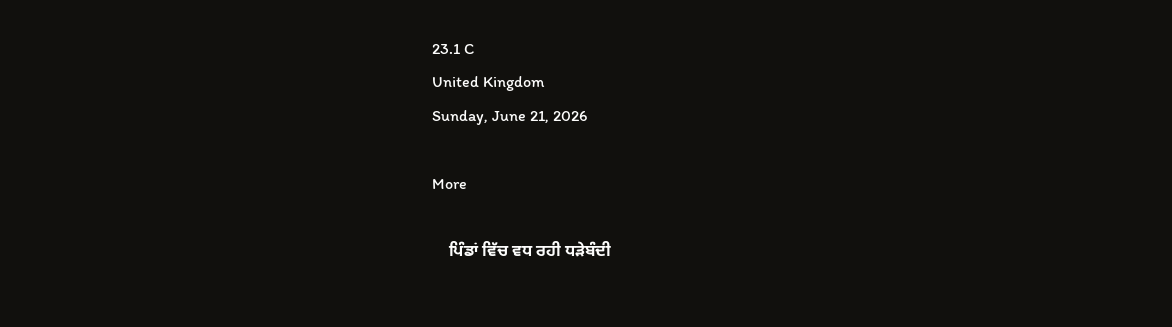23.1 C
United Kingdom
Sunday, June 21, 2026

More

    ਪਿੰਡਾਂ ਵਿੱਚ ਵਧ ਰਹੀ ਧੜੇਬੰਦੀ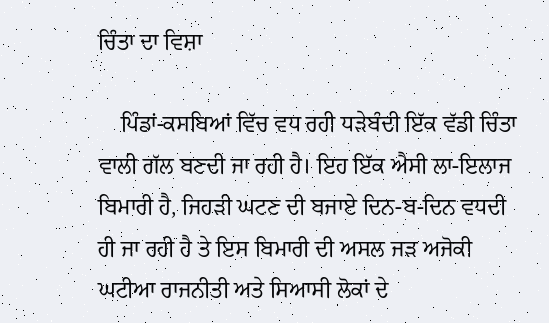ਚਿੰਤਾ ਦਾ ਵਿਸ਼ਾ

    ਪਿੰਡਾਂ-ਕਸਬਿਆਂ ਵਿੱਚ ਵਧ ਰਹੀ ਧੜੇਬੰਦੀ ਇੱਕ ਵੱਡੀ ਚਿੰਤਾ ਵਾਲੀ ਗੱਲ ਬਣਦੀ ਜਾ ਰਹੀ ਹੈ। ਇਹ ਇੱਕ ਐਸੀ ਲਾ-ਇਲਾਜ ਬਿਮਾਰੀ ਹੈ, ਜਿਹੜੀ ਘਟਣ ਦੀ ਬਜਾਏ ਦਿਨ-ਬ-ਦਿਨ ਵਧਦੀ ਹੀ ਜਾ ਰਹੀ ਹੈ ਤੇ ਇਸ ਬਿਮਾਰੀ ਦੀ ਅਸਲ ਜੜ ਅਜੋਕੀ ਘਟੀਆ ਰਾਜਨੀਤੀ ਅਤੇ ਸਿਆਸੀ ਲੋਕਾਂ ਦੇ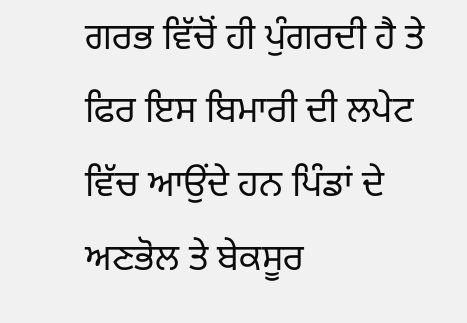ਗਰਭ ਵਿੱਚੋਂ ਹੀ ਪੁੰਗਰਦੀ ਹੈ ਤੇ ਫਿਰ ਇਸ ਬਿਮਾਰੀ ਦੀ ਲਪੇਟ ਵਿੱਚ ਆਉਂਦੇ ਹਨ ਪਿੰਡਾਂ ਦੇ ਅਣਭੋਲ ਤੇ ਬੇਕਸੂਰ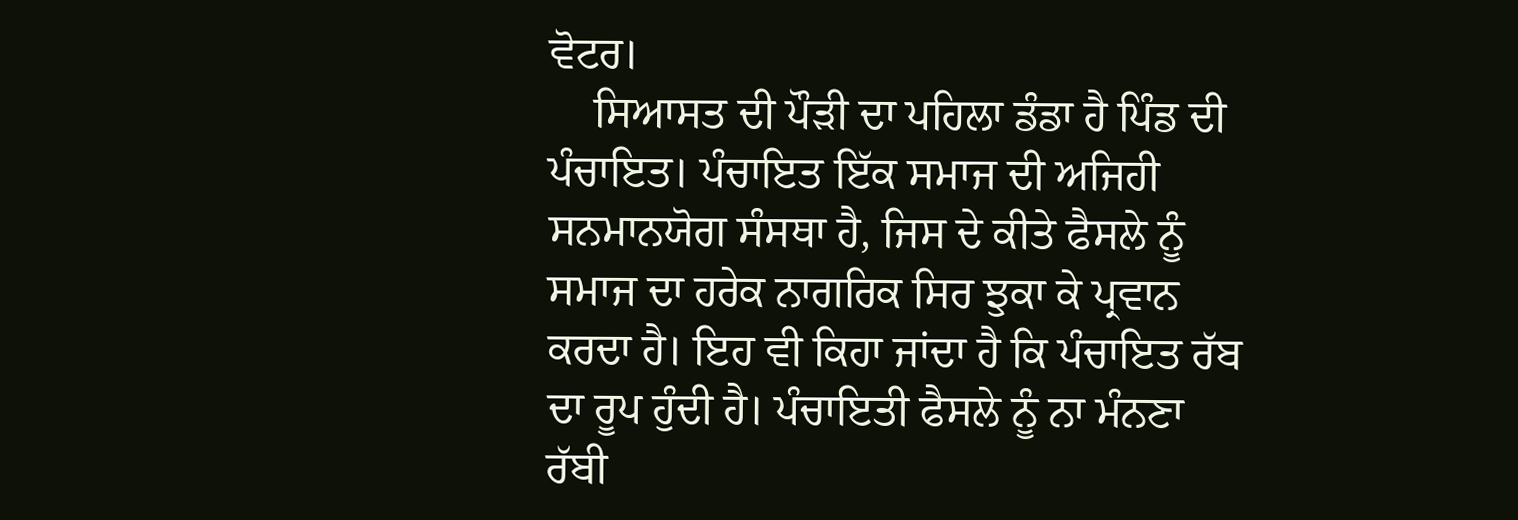ਵੋਟਰ।
    ਸਿਆਸਤ ਦੀ ਪੌੜੀ ਦਾ ਪਹਿਲਾ ਡੰਡਾ ਹੈ ਪਿੰਡ ਦੀ ਪੰਚਾਇਤ। ਪੰਚਾਇਤ ਇੱਕ ਸਮਾਜ ਦੀ ਅਜਿਹੀ ਸਨਮਾਨਯੋਗ ਸੰਸਥਾ ਹੈ, ਜਿਸ ਦੇ ਕੀਤੇ ਫੈਸਲੇ ਨੂੰ ਸਮਾਜ ਦਾ ਹਰੇਕ ਨਾਗਰਿਕ ਸਿਰ ਝੁਕਾ ਕੇ ਪ੍ਰਵਾਨ ਕਰਦਾ ਹੈ। ਇਹ ਵੀ ਕਿਹਾ ਜਾਂਦਾ ਹੈ ਕਿ ਪੰਚਾਇਤ ਰੱਬ ਦਾ ਰੂਪ ਹੁੰਦੀ ਹੈ। ਪੰਚਾਇਤੀ ਫੈਸਲੇ ਨੂੰ ਨਾ ਮੰਨਣਾ ਰੱਬੀ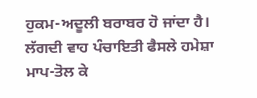ਹੁਕਮ-ਅਦੂਲੀ ਬਰਾਬਰ ਹੋ ਜਾਂਦਾ ਹੈ। ਲੱਗਦੀ ਵਾਹ ਪੰਚਾਇਤੀ ਫੈਸਲੇ ਹਮੇਸ਼ਾ ਮਾਪ-ਤੋਲ ਕੇ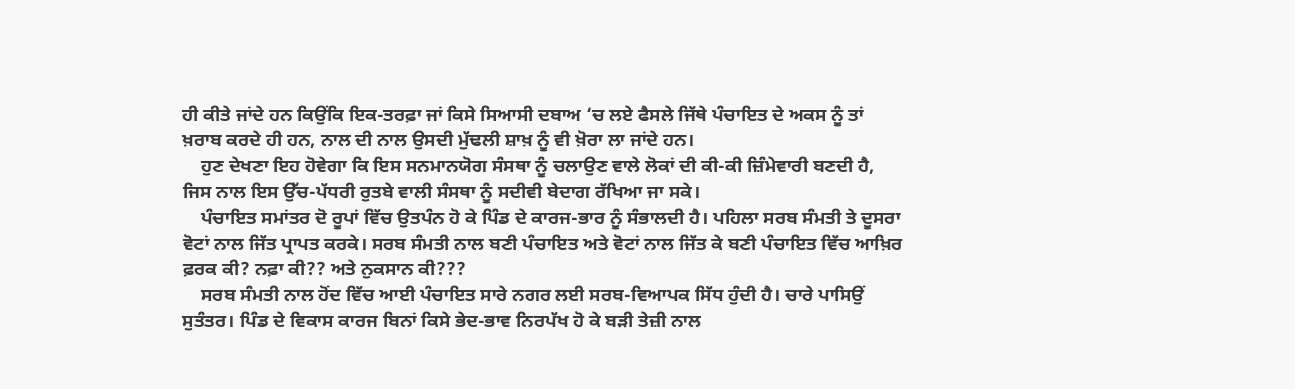ਹੀ ਕੀਤੇ ਜਾਂਦੇ ਹਨ ਕਿਉਂਕਿ ਇਕ-ਤਰਫ਼ਾ ਜਾਂ ਕਿਸੇ ਸਿਆਸੀ ਦਬਾਅ ‘ਚ ਲਏ ਫੈਸਲੇ ਜਿੱਥੇ ਪੰਚਾਇਤ ਦੇ ਅਕਸ ਨੂੰ ਤਾਂ ਖ਼ਰਾਬ ਕਰਦੇ ਹੀ ਹਨ, ਨਾਲ ਦੀ ਨਾਲ ਉਸਦੀ ਮੁੱਢਲੀ ਸ਼ਾਖ਼ ਨੂੰ ਵੀ ਖ਼ੋਰਾ ਲਾ ਜਾਂਦੇ ਹਨ।
    ਹੁਣ ਦੇਖਣਾ ਇਹ ਹੋਵੇਗਾ ਕਿ ਇਸ ਸਨਮਾਨਯੋਗ ਸੰਸਥਾ ਨੂੰ ਚਲਾਉਣ ਵਾਲੇ ਲੋਕਾਂ ਦੀ ਕੀ-ਕੀ ਜ਼ਿੰਮੇਵਾਰੀ ਬਣਦੀ ਹੈ, ਜਿਸ ਨਾਲ ਇਸ ਉੱਚ-ਪੱਧਰੀ ਰੁਤਬੇ ਵਾਲੀ ਸੰਸਥਾ ਨੂੰ ਸਦੀਵੀ ਬੇਦਾਗ ਰੱਖਿਆ ਜਾ ਸਕੇ।
    ਪੰਚਾਇਤ ਸਮਾਂਤਰ ਦੋ ਰੂਪਾਂ ਵਿੱਚ ਉਤਪੰਨ ਹੋ ਕੇ ਪਿੰਡ ਦੇ ਕਾਰਜ-ਭਾਰ ਨੂੰ ਸੰਭਾਲਦੀ ਹੈ। ਪਹਿਲਾ ਸਰਬ ਸੰਮਤੀ ਤੇ ਦੂਸਰਾ ਵੋਟਾਂ ਨਾਲ ਜਿੱਤ ਪ੍ਰਾਪਤ ਕਰਕੇ। ਸਰਬ ਸੰਮਤੀ ਨਾਲ ਬਣੀ ਪੰਚਾਇਤ ਅਤੇ ਵੋਟਾਂ ਨਾਲ ਜਿੱਤ ਕੇ ਬਣੀ ਪੰਚਾਇਤ ਵਿੱਚ ਆਖ਼ਿਰ ਫ਼ਰਕ ਕੀ? ਨਫ਼ਾ ਕੀ?? ਅਤੇ ਨੁਕਸਾਨ ਕੀ???
    ਸਰਬ ਸੰਮਤੀ ਨਾਲ ਹੋਂਦ ਵਿੱਚ ਆਈ ਪੰਚਾਇਤ ਸਾਰੇ ਨਗਰ ਲਈ ਸਰਬ-ਵਿਆਪਕ ਸਿੱਧ ਹੁੰਦੀ ਹੈ। ਚਾਰੇ ਪਾਸਿਉਂ ਸੁਤੰਤਰ। ਪਿੰਡ ਦੇ ਵਿਕਾਸ ਕਾਰਜ ਬਿਨਾਂ ਕਿਸੇ ਭੇਦ-ਭਾਵ ਨਿਰਪੱਖ ਹੋ ਕੇ ਬੜੀ ਤੇਜ਼ੀ ਨਾਲ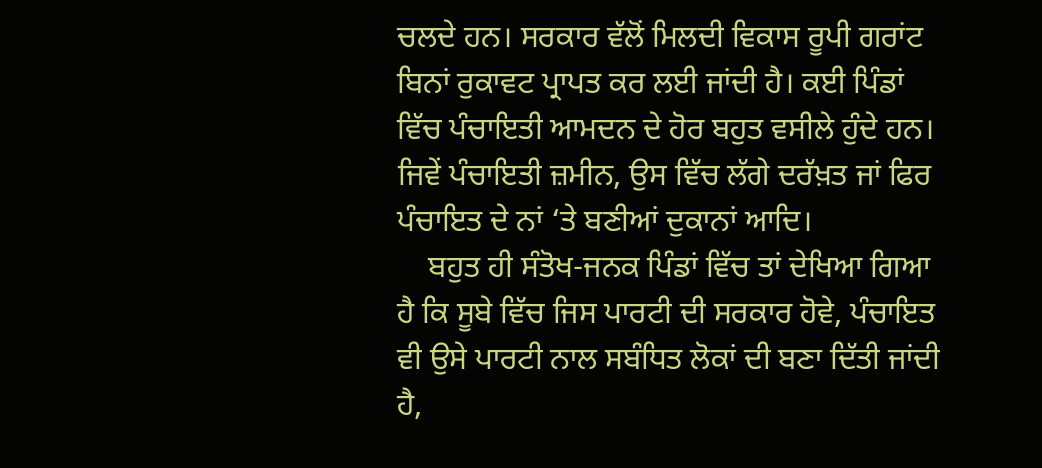ਚਲਦੇ ਹਨ। ਸਰਕਾਰ ਵੱਲੋਂ ਮਿਲਦੀ ਵਿਕਾਸ ਰੂਪੀ ਗਰਾਂਟ ਬਿਨਾਂ ਰੁਕਾਵਟ ਪ੍ਰਾਪਤ ਕਰ ਲਈ ਜਾਂਦੀ ਹੈ। ਕਈ ਪਿੰਡਾਂ ਵਿੱਚ ਪੰਚਾਇਤੀ ਆਮਦਨ ਦੇ ਹੋਰ ਬਹੁਤ ਵਸੀਲੇ ਹੁੰਦੇ ਹਨ। ਜਿਵੇਂ ਪੰਚਾਇਤੀ ਜ਼ਮੀਨ, ਉਸ ਵਿੱਚ ਲੱਗੇ ਦਰੱਖ਼ਤ ਜਾਂ ਫਿਰ ਪੰਚਾਇਤ ਦੇ ਨਾਂ ‘ਤੇ ਬਣੀਆਂ ਦੁਕਾਨਾਂ ਆਦਿ।
    ਬਹੁਤ ਹੀ ਸੰਤੋਖ-ਜਨਕ ਪਿੰਡਾਂ ਵਿੱਚ ਤਾਂ ਦੇਖਿਆ ਗਿਆ ਹੈ ਕਿ ਸੂਬੇ ਵਿੱਚ ਜਿਸ ਪਾਰਟੀ ਦੀ ਸਰਕਾਰ ਹੋਵੇ, ਪੰਚਾਇਤ ਵੀ ਉਸੇ ਪਾਰਟੀ ਨਾਲ ਸਬੰਧਿਤ ਲੋਕਾਂ ਦੀ ਬਣਾ ਦਿੱਤੀ ਜਾਂਦੀ ਹੈ,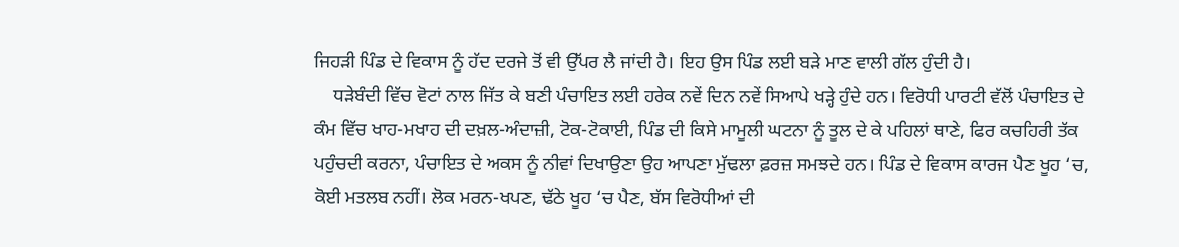ਜਿਹੜੀ ਪਿੰਡ ਦੇ ਵਿਕਾਸ ਨੂੰ ਹੱਦ ਦਰਜੇ ਤੋਂ ਵੀ ਉੱਪਰ ਲੈ ਜਾਂਦੀ ਹੈ। ਇਹ ਉਸ ਪਿੰਡ ਲਈ ਬੜੇ ਮਾਣ ਵਾਲੀ ਗੱਲ ਹੁੰਦੀ ਹੈ।
    ਧੜੇਬੰਦੀ ਵਿੱਚ ਵੋਟਾਂ ਨਾਲ ਜਿੱਤ ਕੇ ਬਣੀ ਪੰਚਾਇਤ ਲਈ ਹਰੇਕ ਨਵੇਂ ਦਿਨ ਨਵੇਂ ਸਿਆਪੇ ਖੜ੍ਹੇ ਹੁੰਦੇ ਹਨ। ਵਿਰੋਧੀ ਪਾਰਟੀ ਵੱਲੋਂ ਪੰਚਾਇਤ ਦੇ ਕੰਮ ਵਿੱਚ ਖਾਹ-ਮਖਾਹ ਦੀ ਦਖ਼ਲ-ਅੰਦਾਜ਼ੀ, ਟੋਕ-ਟੋਕਾਈ, ਪਿੰਡ ਦੀ ਕਿਸੇ ਮਾਮੂਲੀ ਘਟਨਾ ਨੂੰ ਤੂਲ ਦੇ ਕੇ ਪਹਿਲਾਂ ਥਾਣੇ, ਫਿਰ ਕਚਹਿਰੀ ਤੱਕ ਪਹੁੰਚਦੀ ਕਰਨਾ, ਪੰਚਾਇਤ ਦੇ ਅਕਸ ਨੂੰ ਨੀਵਾਂ ਦਿਖਾਉਣਾ ਉਹ ਆਪਣਾ ਮੁੱਢਲਾ ਫ਼ਰਜ਼ ਸਮਝਦੇ ਹਨ। ਪਿੰਡ ਦੇ ਵਿਕਾਸ ਕਾਰਜ ਪੈਣ ਖੂਹ ‘ਚ, ਕੋਈ ਮਤਲਬ ਨਹੀਂ। ਲੋਕ ਮਰਨ-ਖਪਣ, ਢੱਠੇ ਖੂਹ ‘ਚ ਪੈਣ, ਬੱਸ ਵਿਰੋਧੀਆਂ ਦੀ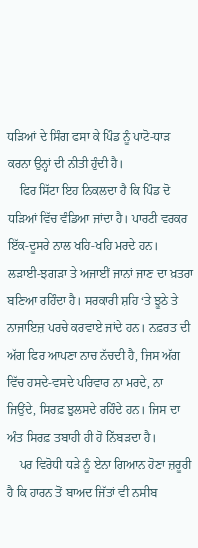ਧੜਿਆਂ ਦੇ ਸਿੰਗ ਫਸਾ ਕੇ ਪਿੰਡ ਨੂੰ ਪਾਟੋ-ਧਾੜ ਕਰਨਾ ਉਨ੍ਹਾਂ ਦੀ ਨੀਤੀ ਹੁੰਦੀ ਹੈ।
    ਫਿਰ ਸਿੱਟਾ ਇਹ ਨਿਕਲਦਾ ਹੈ ਕਿ ਪਿੰਡ ਦੋ ਧੜਿਆਂ ਵਿੱਚ ਵੰਡਿਆ ਜਾਂਦਾ ਹੈ। ਪਾਰਟੀ ਵਰਕਰ ਇੱਕ-ਦੂਸਰੇ ਨਾਲ ਖਹਿ-ਖਹਿ ਮਰਦੇ ਹਨ। ਲੜਾਈ-ਝਗੜਾ ਤੇ ਅਜਾਈਂ ਜਾਨਾਂ ਜਾਣ ਦਾ ਖ਼ਤਰਾ ਬਣਿਆ ਰਹਿੰਦਾ ਹੈ। ਸਰਕਾਰੀ ਸ਼ਹਿ ‘ਤੇ ਝੂਠੇ ਤੇ ਨਾਜਾਇਜ਼ ਪਰਚੇ ਕਰਵਾਏ ਜਾਂਦੇ ਹਨ। ਨਫ਼ਰਤ ਦੀ ਅੱਗ ਫਿਰ ਆਪਣਾ ਨਾਚ ਨੱਚਦੀ ਹੈ, ਜਿਸ ਅੱਗ ਵਿੱਚ ਹਸਦੇ-ਵਸਦੇ ਪਰਿਵਾਰ ਨਾ ਮਰਦੇ, ਨਾ ਜਿਉਂਦੇ, ਸਿਰਫ਼ ਝੁਲਸਦੇ ਰਹਿੰਦੇ ਹਨ। ਜਿਸ ਦਾ ਅੰਤ ਸਿਰਫ਼ ਤਬਾਹੀ ਹੀ ਹੋ ਨਿੱਬੜਦਾ ਹੈ।
    ਪਰ ਵਿਰੋਧੀ ਧੜੇ ਨੂੰ ਏਨਾ ਗਿਆਨ ਹੋਣਾ ਜ਼ਰੂਰੀ ਹੈ ਕਿ ਹਾਰਨ ਤੋਂ ਬਾਅਦ ਜਿੱਤਾਂ ਵੀ ਨਸੀਬ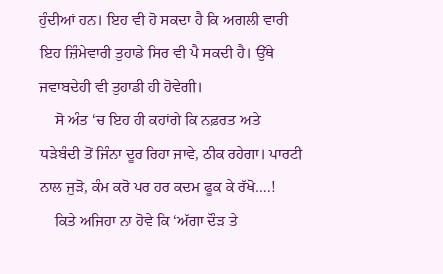ਹੁੰਦੀਆਂ ਹਨ। ਇਹ ਵੀ ਹੋ ਸਕਦਾ ਹੈ ਕਿ ਅਗਲੀ ਵਾਰੀ ਇਹ ਜ਼ਿੰਮੇਵਾਰੀ ਤੁਹਾਡੇ ਸਿਰ ਵੀ ਪੈ ਸਕਦੀ ਹੈ। ਉੱਥੇ ਜਵਾਬਦੇਹੀ ਵੀ ਤੁਹਾਡੀ ਹੀ ਹੋਵੇਗੀ।
    ਸੋ ਅੰਤ ‘ਚ ਇਹ ਹੀ ਕਹਾਂਗੇ ਕਿ ਨਫ਼ਰਤ ਅਤੇ ਧੜੇਬੰਦੀ ਤੋਂ ਜਿੰਨਾ ਦੂਰ ਰਿਹਾ ਜਾਵੇ, ਠੀਕ ਰਹੇਗਾ। ਪਾਰਟੀ ਨਾਲ ਜੁੜੋ, ਕੰਮ ਕਰੋ ਪਰ ਹਰ ਕਦਮ ਫੂਕ ਕੇ ਰੱਖੋ….!
    ਕਿਤੇ ਅਜਿਹਾ ਨਾ ਹੋਵੇ ਕਿ ‘ਅੱਗਾ ਦੌੜ ਤੇ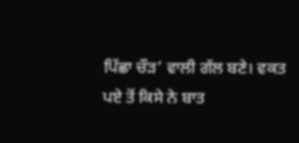ਪਿੱਛਾ ਚੌੜ’ ਵਾਲੀ ਗੱਲ ਬਣੇ। ਵਕਤ ਪਏ ਤੋਂ ਕਿਸੇ ਨੇ ਬਾਤ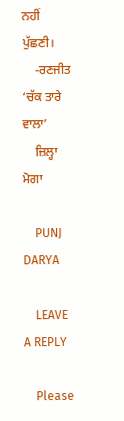ਨਹੀਂ ਪੁੱਛਣੀ।
    -ਰਣਜੀਤ ‘ਚੱਕ ਤਾਰੇ ਵਾਲਾ’
    ਜ਼ਿਲ੍ਹਾ ਮੋਗਾ

    PUNJ DARYA

    LEAVE A REPLY

    Please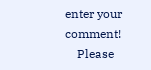enter your comment!
    Please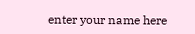enter your name here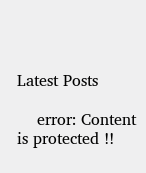Latest Posts

    error: Content is protected !!